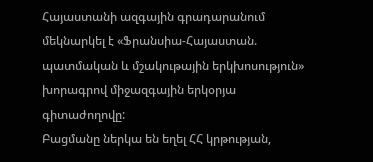Հայաստանի ազգային գրադարանում մեկնարկել է «Ֆրանսիա-Հայաստան. պատմական և մշակութային երկխոսություն» խորագրով միջազգային երկօրյա գիտաժողովը:
Բացմանը ներկա են եղել ՀՀ կրթության,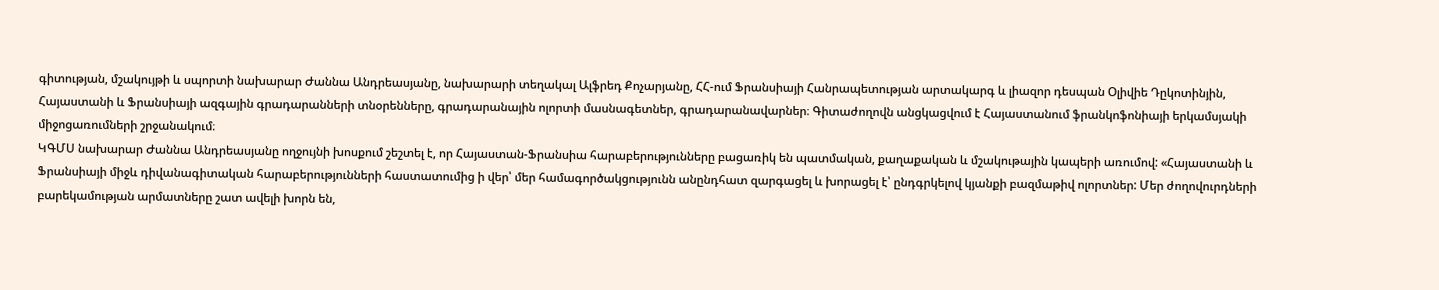գիտության, մշակույթի և սպորտի նախարար Ժաննա Անդրեասյանը, նախարարի տեղակալ Ալֆրեդ Քոչարյանը, ՀՀ-ում Ֆրանսիայի Հանրապետության արտակարգ և լիազոր դեսպան Օլիվիե Դըկոտինյին, Հայաստանի և Ֆրանսիայի ազգային գրադարանների տնօրենները, գրադարանային ոլորտի մասնագետներ, գրադարանավարներ։ Գիտաժողովն անցկացվում է Հայաստանում ֆրանկոֆոնիայի երկամսյակի միջոցառումների շրջանակում։
ԿԳՄՍ նախարար Ժաննա Անդրեասյանը ողջույնի խոսքում շեշտել է, որ Հայաստան-Ֆրանսիա հարաբերությունները բացառիկ են պատմական, քաղաքական և մշակութային կապերի առումով: «Հայաստանի և Ֆրանսիայի միջև դիվանագիտական հարաբերությունների հաստատումից ի վեր՝ մեր համագործակցությունն անընդհատ զարգացել և խորացել է՝ ընդգրկելով կյանքի բազմաթիվ ոլորտներ: Մեր ժողովուրդների բարեկամության արմատները շատ ավելի խորն են,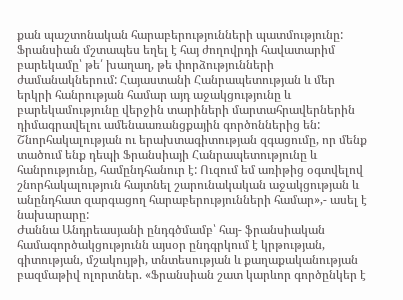քան պաշտոնական հարաբերությունների պատմությունը: Ֆրանսիան մշտապես եղել է հայ ժողովրդի հավատարիմ բարեկամը՝ թե՛ խաղաղ, թե փորձությունների ժամանակներում: Հայաստանի Հանրապետության և մեր երկրի հանրության համար այդ աջակցությունը և բարեկամությունը վերջին տարիների մարտահրավերներին դիմագրավելու ամենաառանցքային գործոններից են: Շնորհակալության ու երախտագիտության զգացումը, որ մենք տածում ենք դեպի Ֆրանսիայի Հանրապետությունը և հանրությունը, համընդհանուր է: Ուզում եմ առիթից օգտվելով շնորհակալություն հայտնել շարունակական աջակցության և անընդհատ զարգացող հարաբերությունների համար»,- ասել է նախարարը:
Ժաննա Անդրեասյանի ընդգծմամբ՝ հայ- ֆրանսիական համագործակցությունն այսօր ընդգրկում է կրթության, գիտության, մշակույթի, տնտեսության և քաղաքականության բազմաթիվ ոլորտներ. «Ֆրանսիան շատ կարևոր գործընկեր է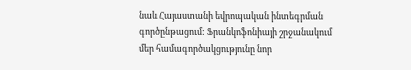նաև Հայաստանի եվրոպական ինտեգրման գործընթացում: Ֆրանկոֆոնիայի շրջանակում մեր համագործակցությունը նոր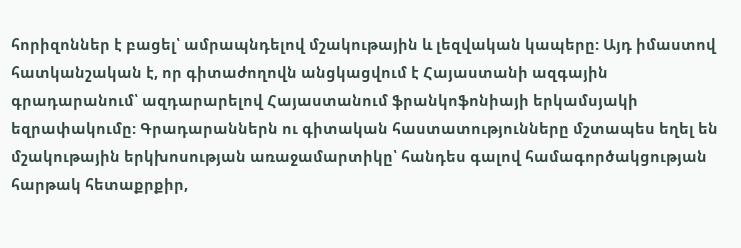հորիզոններ է բացել՝ ամրապնդելով մշակութային և լեզվական կապերը: Այդ իմաստով հատկանշական է, որ գիտաժողովն անցկացվում է Հայաստանի ազգային գրադարանում՝ ազդարարելով Հայաստանում ֆրանկոֆոնիայի երկամսյակի եզրափակումը: Գրադարաններն ու գիտական հաստատությունները մշտապես եղել են մշակութային երկխոսության առաջամարտիկը՝ հանդես գալով համագործակցության հարթակ հետաքրքիր,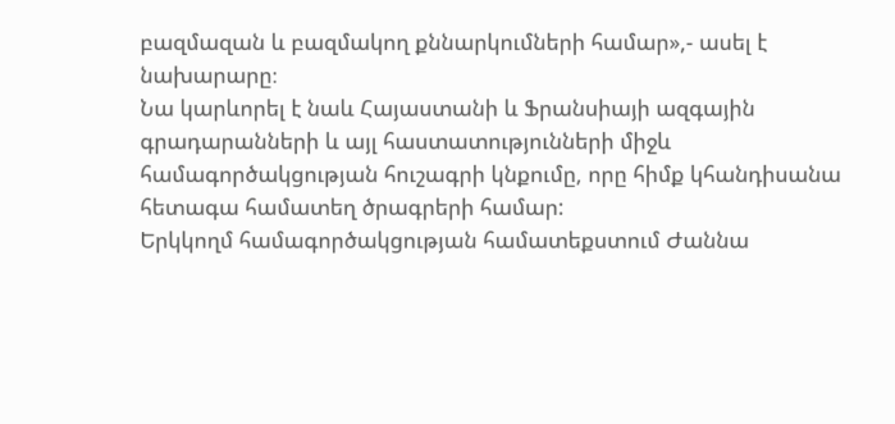բազմազան և բազմակող քննարկումների համար»,- ասել է նախարարը։
Նա կարևորել է նաև Հայաստանի և Ֆրանսիայի ազգային գրադարանների և այլ հաստատությունների միջև համագործակցության հուշագրի կնքումը, որը հիմք կհանդիսանա հետագա համատեղ ծրագրերի համար:
Երկկողմ համագործակցության համատեքստում Ժաննա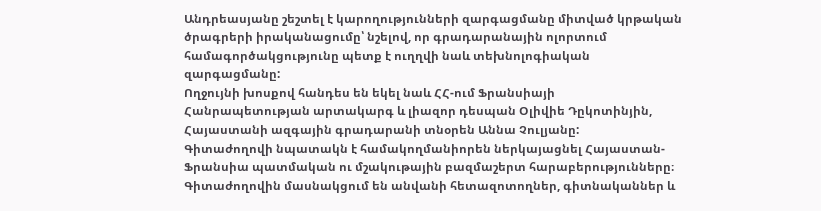Անդրեասյանը շեշտել է կարողությունների զարգացմանը միտված կրթական ծրագրերի իրականացումը՝ նշելով, որ գրադարանային ոլորտում համագործակցությունը պետք է ուղղվի նաև տեխնոլոգիական զարգացմանը:
Ողջույնի խոսքով հանդես են եկել նաև ՀՀ-ում Ֆրանսիայի Հանրապետության արտակարգ և լիազոր դեսպան Օլիվիե Դըկոտինյին, Հայաստանի ազգային գրադարանի տնօրեն Աննա Չուլյանը:
Գիտաժողովի նպատակն է համակողմանիորեն ներկայացնել Հայաստան- Ֆրանսիա պատմական ու մշակութային բազմաշերտ հարաբերությունները։ Գիտաժողովին մասնակցում են անվանի հետազոտողներ, գիտնականներ և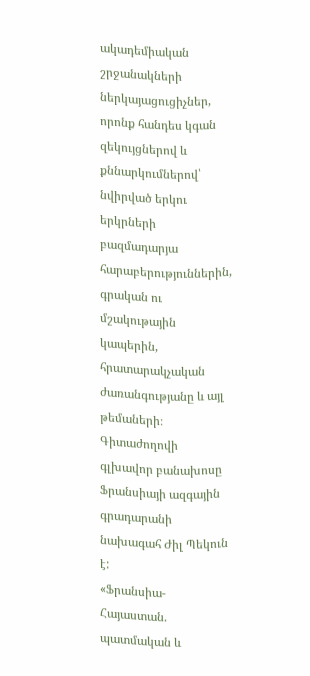ակադեմիական շրջանակների ներկայացուցիչներ, որոնք հանդես կգան զեկույցներով և քննարկումներով՝ նվիրված երկու երկրների բազմադարյա հարաբերություններին, գրական ու մշակութային կապերին, հրատարակչական ժառանգությանը և այլ թեմաների։ Գիտաժողովի գլխավոր բանախոսը Ֆրանսիայի ազգային գրադարանի նախագահ Ժիլ Պեկուն է:
«Ֆրանսիա-Հայաստան. պատմական և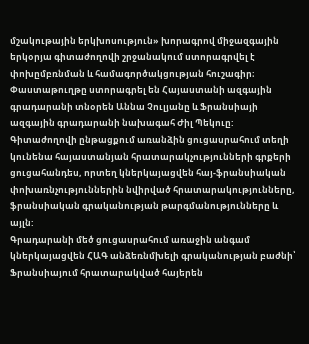մշակութային երկխոսություն» խորագրով միջազգային երկօրյա գիտաժողովի շրջանակում ստորագրվել է փոխըմբռնման և համագործակցության հուշագիր։ Փաստաթուղթը ստորագրել են Հայաստանի ազգային գրադարանի տնօրեն Աննա Չուլյանը և Ֆրանսիայի ազգային գրադարանի նախագահ Ժիլ Պեկուը:
Գիտաժողովի ընթացքում առանձին ցուցասրահում տեղի կունենա հայաստանյան հրատարակչությունների գրքերի ցուցահանդես, որտեղ կներկայացվեն հայ-ֆրանսիական փոխառնչություններին նվիրված հրատարակությունները, ֆրանսիական գրականության թարգմանությունները և այլն:
Գրադարանի մեծ ցուցասրահում առաջին անգամ կներկայացվեն ՀԱԳ անձեռնմխելի գրականության բաժնի՝ Ֆրանսիայում հրատարակված հայերեն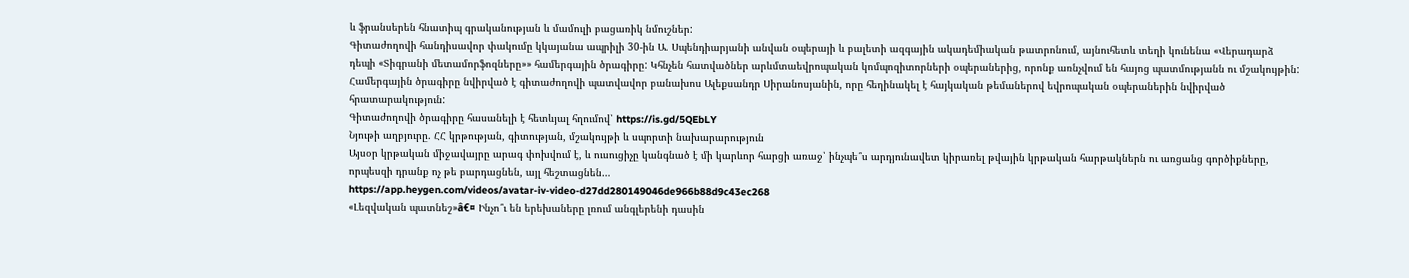և ֆրանսերեն հնատիպ գրականության և մամուլի բացառիկ նմուշներ:
Գիտաժողովի հանդիսավոր փակումը կկայանա ապրիլի 30-ին Ա. Սպենդիարյանի անվան օպերայի և բալետի ազգային ակադեմիական թատրոնում, այնուհետև տեղի կունենա «Վերադարձ դեպի «Տիգրանի մետամորֆոզները»» համերգային ծրագիրը: Կհնչեն հատվածներ արևմտաեվրոպական կոմպոզիտորների օպերաներից, որոնք առնչվում են հայոց պատմությանն ու մշակույթին: Համերգային ծրագիրը նվիրված է գիտաժողովի պատվավոր բանախոս Ալեքսանդր Սիրանոսյանին, որը հեղինակել է հայկական թեմաներով եվրոպական օպերաներին նվիրված հրատարակություն:
Գիտաժողովի ծրագիրը հասանելի է հետևյալ հղումով՝ https://is.gd/5QEbLY
Նյութի աղբյուրը. ՀՀ կրթության, գիտության, մշակույթի և սպորտի նախարարություն
Այսօր կրթական միջավայրը արագ փոխվում է, և ուսուցիչը կանգնած է մի կարևոր հարցի առաջ՝ ինչպե՞ս արդյունավետ կիրառել թվային կրթական հարթակներն ու առցանց գործիքները, որպեսզի դրանք ոչ թե բարդացնեն, այլ հեշտացնեն…
https://app.heygen.com/videos/avatar-iv-video-d27dd280149046de966b88d9c43ec268
«Լեզվական պատնեշ»â€¤ Ինչո՞ւ են երեխաները լռում անգլերենի դասին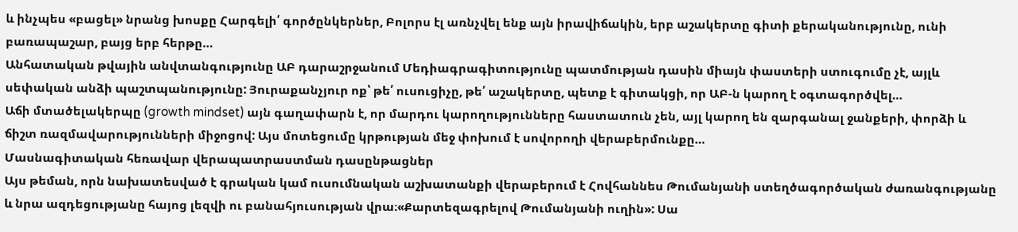և ինչպես «բացել» նրանց խոսքը Հարգելի՛ գործընկերներ, Բոլորս էլ առնչվել ենք այն իրավիճակին, երբ աշակերտը գիտի քերականությունը, ունի բառապաշար, բայց երբ հերթը…
Անհատական թվային անվտանգությունը ԱԲ դարաշրջանում Մեդիագրագիտությունը պատմության դասին միայն փաստերի ստուգումը չէ, այլև սեփական անձի պաշտպանությունը: Յուրաքանչյուր ոք՝ թե՛ ուսուցիչը, թե՛ աշակերտը, պետք է գիտակցի, որ ԱԲ-ն կարող է օգտագործվել…
Աճի մտածելակերպը (growth mindset) այն գաղափարն է, որ մարդու կարողությունները հաստատուն չեն, այլ կարող են զարգանալ ջանքերի, փորձի և ճիշտ ռազմավարությունների միջոցով: Այս մոտեցումը կրթության մեջ փոխում է սովորողի վերաբերմունքը…
Մասնագիտական հեռավար վերապատրաստման դասընթացներ
Այս թեման, որն նախատեսված է գրական կամ ուսումնական աշխատանքի վերաբերում է Հովհաննես Թումանյանի ստեղծագործական ժառանգությանը և նրա ազդեցությանը հայոց լեզվի ու բանահյուսության վրա։«Քարտեզագրելով Թումանյանի ուղին»: Սա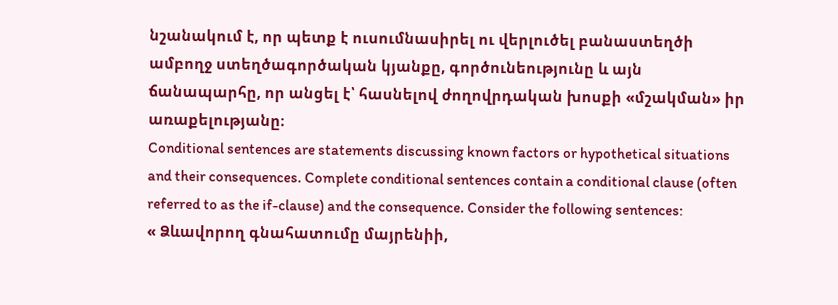նշանակում է, որ պետք է ուսումնասիրել ու վերլուծել բանաստեղծի ամբողջ ստեղծագործական կյանքը, գործունեությունը և այն ճանապարհը, որ անցել է՝ հասնելով ժողովրդական խոսքի «մշակման» իր առաքելությանը։
Conditional sentences are statements discussing known factors or hypothetical situations and their consequences. Complete conditional sentences contain a conditional clause (often referred to as the if-clause) and the consequence. Consider the following sentences:
« Ձևավորող գնահատումը մայրենիի,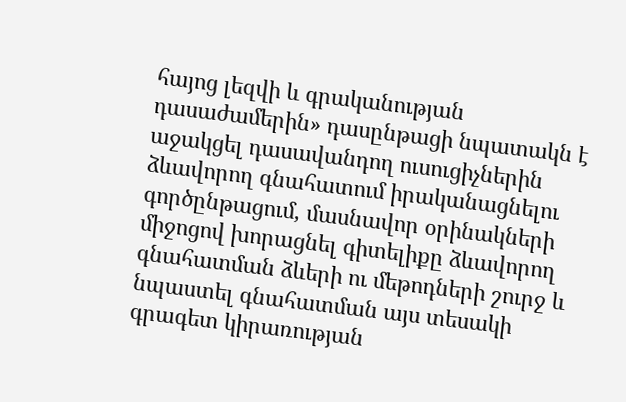հայոց լեզվի և գրականության դասաժամերին» դասընթացի նպատակն է աջակցել դասավանդող ուսուցիչներին ձևավորող գնահատում իրականացնելու գործընթացում, մասնավոր օրինակների միջոցով խորացնել գիտելիքը ձևավորող գնահատման ձևերի ու մեթոդների շուրջ և նպաստել գնահատման այս տեսակի գրագետ կիրառության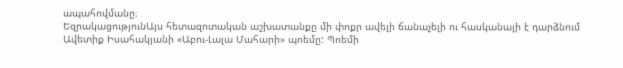ապահովմանը։
ԵզրակացությունԱյս հետազոտական աշխատանքը մի փոքր ավելի ճանաչելի ու հասկանալի է դարձնում Ավետիք Իսահակյանի «Աբու-Լալա Մահարի» պոեմը: Պոեմի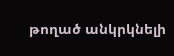թողած անկրկնելի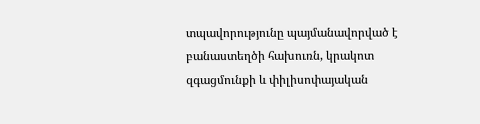տպավորությունը պայմանավորված է բանաստեղծի հախուռն, կրակոտ զգացմունքի և փիլիսոփայական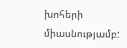խոհերի միասնությամբ: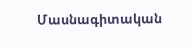Մասնագիտական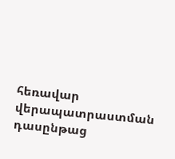հեռավար վերապատրաստման դասընթաց